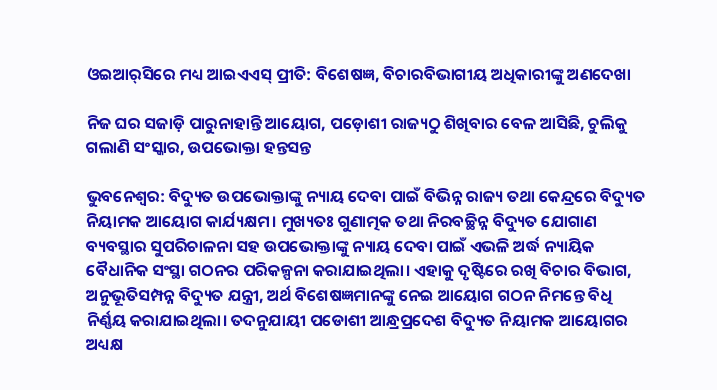ଓଇଆର୍‌ସିରେ ମଧ୍ୟ ଆଇଏଏସ୍ ପ୍ରୀତି: ବିଶେଷଜ୍ଞ, ବିଚାରବିଭାଗୀୟ ଅଧିକାରୀଙ୍କୁ ଅଣଦେଖା

ନିଜ ଘର ସଜାଡ଼ି ପାରୁନାହାନ୍ତି ଆୟୋଗ, ପଡ଼ୋଶୀ ରାଜ୍ୟଠୁ ଶିଖିବାର ବେଳ ଆସିଛି, ଚୁଲିକୁ ଗଲାଣି ସଂସ୍କାର, ଉପଭୋକ୍ତା ହନ୍ତସନ୍ତ

ଭୁବନେଶ୍ବର: ବିଦ୍ୟୁତ ଉପଭୋକ୍ତାଙ୍କୁ ନ୍ୟାୟ ଦେବା ପାଇଁ ବିଭିନ୍ନ ରାଜ୍ୟ ତଥା କେନ୍ଦ୍ରରେ ବିଦ୍ୟୁତ ନିୟାମକ ଆୟୋଗ କାର୍ଯ୍ୟକ୍ଷମ। ମୁଖ୍ୟତଃ ଗୁଣାତ୍ମକ ତଥା ନିରବଚ୍ଛିନ୍ନ ବିଦ୍ୟୁତ ଯୋଗାଣ ବ୍ୟବସ୍ଥାର ସୁପରିଚାଳନା ସହ ଉପଭୋକ୍ତାଙ୍କୁ ନ୍ୟାୟ ଦେବା ପାଇଁ ଏଭଳି ଅର୍ଦ୍ଧ ନ୍ୟାୟିକ ବୈଧାନିକ ସଂସ୍ଥା ଗଠନର ପରିକଳ୍ପନା କରାଯାଇଥିଲା। ଏହାକୁ ଦୃଷ୍ଟିରେ ରଖି ବିଚାର ବିଭାଗ, ଅନୁଭୂତିସମ୍ପନ୍ନ ବିଦ୍ୟୁତ ଯନ୍ତ୍ରୀ, ଅର୍ଥ ବିଶେଷଜ୍ଞମାନଙ୍କୁ ନେଇ ଆୟୋଗ ଗଠନ ନିମନ୍ତେ ବିଧି ନିର୍ଣ୍ଣୟ କରାଯାଇଥିଲା। ତଦନୁଯାୟୀ ପଡୋଶୀ ଆନ୍ଧ୍ରପ୍ରଦେଶ ବିଦ୍ୟୁତ ନିୟାମକ ଆୟୋଗର ଅଧ୍ୟକ୍ଷ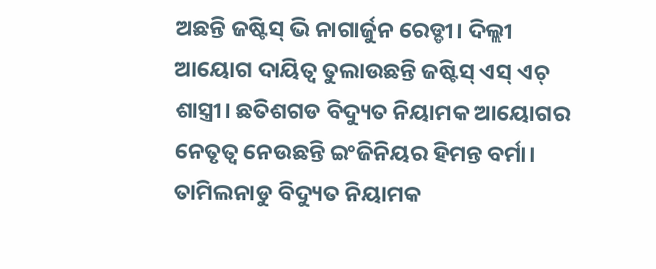ଅଛନ୍ତି ଜଷ୍ଟିସ୍ ଭି ନାଗାର୍ଜୁନ ରେଡ୍ଡୀ। ଦିଲ୍ଲୀ ଆୟୋଗ ଦାୟିତ୍ବ ତୁଲାଉଛନ୍ତି ଜଷ୍ଟିସ୍ ଏସ୍ ଏଚ୍ ଶାସ୍ତ୍ରୀ। ଛତିଶଗଡ ବିଦ୍ୟୁତ ନିୟାମକ ଆୟୋଗର ନେତୃତ୍ବ ନେଉଛନ୍ତି ଇଂଜିନିୟର ହିମନ୍ତ ବର୍ମା। ତାମିଲନାଡୁ ବିଦ୍ୟୁତ ନିୟାମକ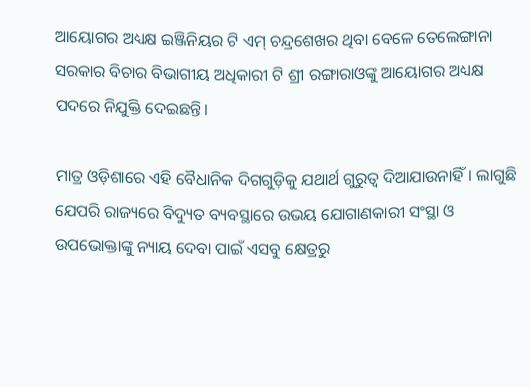ଆୟୋଗର ଅଧ୍ୟକ୍ଷ ଇଞ୍ଜିନିୟର ଟି ଏମ୍ ଚନ୍ଦ୍ରଶେଖର ଥିବା ବେଳେ ତେଲେଙ୍ଗାନା ସରକାର ବିଚାର ବିଭାଗୀୟ ଅଧିକାରୀ ଟି ଶ୍ରୀ ରଙ୍ଗାରାଓଙ୍କୁ ଆୟୋଗର ଅଧ୍ୟକ୍ଷ ପଦରେ ନିଯୁକ୍ତି ଦେଇଛନ୍ତି।

ମାତ୍ର ଓଡ଼ିଶାରେ ଏହି ବୈଧାନିକ ଦିଗଗୁଡ଼ିକୁ ଯଥାର୍ଥ ଗୁରୁତ୍ବ ଦିଆଯାଉନାହିଁ। ଲାଗୁଛି ଯେପରି ରାଜ୍ୟରେ ବିଦ୍ୟୁତ ବ୍ୟବସ୍ଥା‌ରେ ଉଭୟ ଯୋଗାଣକାରୀ ସଂସ୍ଥା ଓ ଉପଭୋକ୍ତାଙ୍କୁ ନ୍ୟାୟ ଦେବା ପାଇଁ ଏସବୁ କ୍ଷେତ୍ରରୁ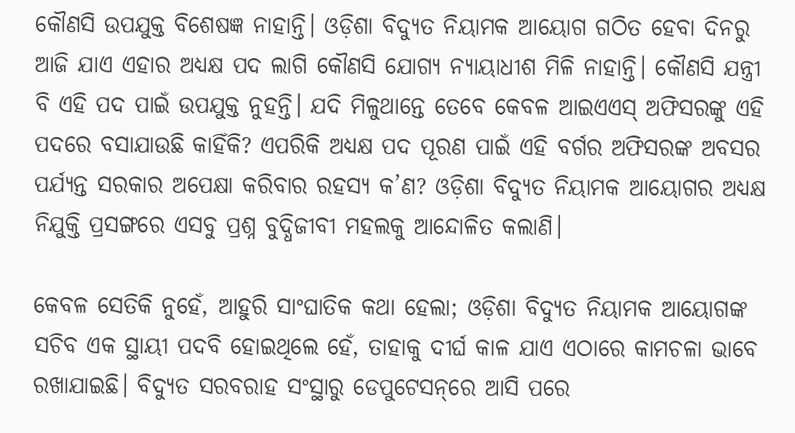କୌଣସି ଉପଯୁକ୍ତ ବିଶେଷଜ୍ଞ ନାହାନ୍ତି। ଓଡ଼ିଶା ବିଦ୍ୟୁତ ନିୟାମକ ଆୟୋଗ ଗଠିତ ହେବା ଦିନରୁ ଆଜି ଯାଏ ଏହାର ଅଧ୍ୟକ୍ଷ ପଦ ଲାଗି କୌଣସି ଯୋଗ୍ୟ ନ୍ୟାୟାଧୀଶ ମିଳି ନାହାନ୍ତି। କୌଣସି ଯନ୍ତ୍ରୀ ବି ଏହି ପଦ ପାଇଁ ଉପଯୁକ୍ତ ନୁହନ୍ତି। ଯଦି ମିଳୁଥାନ୍ତେ ତେବେ କେବଳ ଆଇଏଏସ୍ ଅଫିସରଙ୍କୁ ଏହି ପଦରେ ବସାଯାଉଛି କାହିଁକି? ଏପରିକି ଅଧ୍ୟକ୍ଷ ପଦ ପୂରଣ ପାଇଁ ଏହି ବର୍ଗର ଅଫିସରଙ୍କ ଅବସର ପର୍ଯ୍ୟନ୍ତ ସରକାର ଅପେକ୍ଷା କରିବାର ରହସ୍ୟ କ’ଣ? ଓଡ଼ିଶା ବିଦ୍ୟୁତ ନିୟାମକ ଆୟୋଗର ଅଧ୍ୟକ୍ଷ ନିଯୁକ୍ତି ପ୍ରସଙ୍ଗରେ ଏସବୁ ପ୍ରଶ୍ନ ବୁଦ୍ଧିଜୀବୀ ମହଲକୁ ଆନ୍ଦୋଳିତ କଲାଣି।

କେବଳ ସେତିକି ନୁହେଁ, ଆହୁରି ସାଂଘାତିକ କଥା ହେଲା; ଓଡ଼ିଶା ବିଦ୍ୟୁତ ନିୟାମକ ଆୟୋଗଙ୍କ ସଚିବ ଏକ ସ୍ଥାୟୀ ପଦବି ହୋଇଥିଲେ ହେଁ, ତାହାକୁ ଦୀର୍ଘ କାଳ ଯାଏ ଏଠାରେ କାମଚଳା ଭାବେ ରଖାଯାଇଛି। ବିଦ୍ୟୁତ ସରବରାହ ସଂସ୍ଥାରୁ ଡେପୁଟେସନ୍‌ରେ ଆସି ପରେ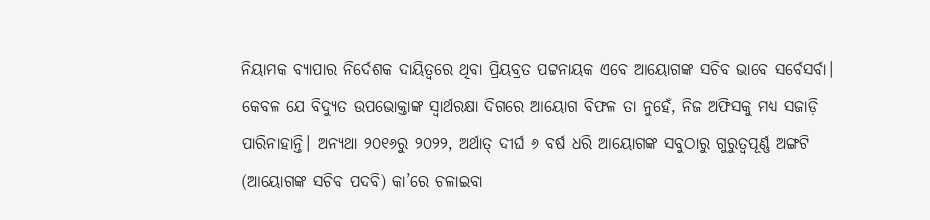ନିୟାମକ ବ୍ୟାପାର ନିର୍ଦେଶକ ଦାୟିତ୍ବରେ ଥିବା ପ୍ରିୟବ୍ରତ ପଟ୍ଟନାୟକ ଏବେ ଆୟୋଗଙ୍କ ସଚିବ ଭାବେ ସର୍ବେସର୍ବା। କେବଳ ଯେ ବିଦ୍ୟୁତ ଉପଭୋକ୍ତାଙ୍କ ସ୍ବାର୍ଥରକ୍ଷା ଦିଗରେ ଆୟୋଗ ବିଫଳ ତା ନୁହେଁ, ନିଜ ଅଫିସକୁ ମଧ୍ୟ ସଜାଡ଼ି ପାରିନାହାନ୍ତି। ଅନ୍ୟଥା ୨୦୧୬ରୁ ୨୦୨୨, ଅର୍ଥାତ୍ ଦୀର୍ଘ ୬ ବର୍ଷ ଧରି ଆୟୋଗଙ୍କ ସବୁଠାରୁ ଗୁରୁତ୍ବପୂର୍ଣ୍ଣ ଅଙ୍ଗଟି (ଆୟୋଗଙ୍କ ସଚିବ ପଦବି) କା’ରେ ଚଳାଇବା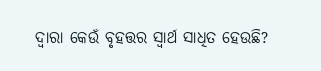ଦ୍ବାରା କେଉଁ ବୃହତ୍ତର ସ୍ବାର୍ଥ ସାଧିତ ହେଉଛି?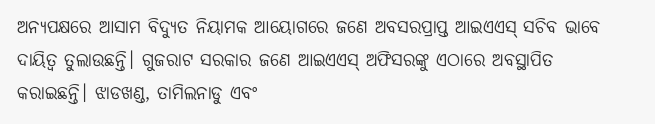ଅନ୍ୟପକ୍ଷରେ ଆସାମ ବିଦ୍ୟୁତ ନିୟାମକ ଆୟୋଗରେ ଜଣେ ଅବସରପ୍ରାପ୍ତ ଆଇଏଏସ୍ ସଚିବ ଭାବେ ଦାୟିତ୍ବ ତୁଲାଉଛନ୍ତି। ଗୁଜରାଟ ସରକାର ଜଣେ ଆଇଏଏସ୍ ଅଫିସରଙ୍କୁ ଏଠାରେ ଅବସ୍ଥାପିତ କରାଇଛନ୍ତି। ଝାଡଖଣ୍ଡ, ତାମିଲନାଡୁ ଏବଂ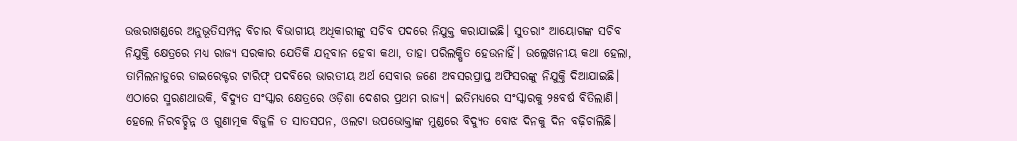ଉତ୍ତରାଖଣ୍ଡରେ ଅନୁଭୂତିସମ୍ପନ୍ନ ବିଚାର ବିଭାଗୀୟ ଅଧିକାରୀଙ୍କୁ ସଚିବ ପଦରେ ନିଯୁକ୍ତ କରାଯାଇଛି। ସୁତରାଂ ଆୟୋଗଙ୍କ ସଚିବ ନିଯୁକ୍ତି କ୍ଷେତ୍ରରେ ମଧ୍ୟ ରାଜ୍ୟ ସରକାର ଯେତିକି ଯତ୍ନବାନ ହେବା କଥା, ତାହା ପରିଲକ୍ଷିତ ହେଉନାହିଁ। ଉଲ୍ଲେଖନୀୟ କଥା ହେଲା, ତାମିଲନାଡୁରେ ଡାଇରେକ୍ଟର ଟାରିଫ୍ ପଦବିରେ ଭାରତୀୟ ଅର୍ଥ ସେବାର ଜଣେ ଅବସରପ୍ରାପ୍ତ ଅଫିସରଙ୍କୁ ନିଯୁକ୍ତି ଦିଆଯାଇଛି। ଏଠାରେ ସ୍ମରଣଥାଉକି, ବିଦ୍ୟୁତ ସଂସ୍କାର କ୍ଷେତ୍ରରେ ଓଡ଼ିଶା ଦେଶର ପ୍ରଥମ ରାଜ୍ୟ। ଇତିମଧ୍ୟରେ ସଂସ୍କାରକୁ ୨୫ବର୍ଷ ବିତିଲାଣି। ହେଲେ ନିରବଚ୍ଛିନ୍ନ ଓ ଗୁଣାତ୍ମକ ବିଜୁଳି ତ ସାତସପନ, ଓଲଟା ଉପଭୋକ୍ତାଙ୍କ ମୁଣ୍ଡରେ ବିଦ୍ୟୁତ ବୋଝ ଦିନକୁ ଦିନ ବଢ଼ିଚାଲିଛି।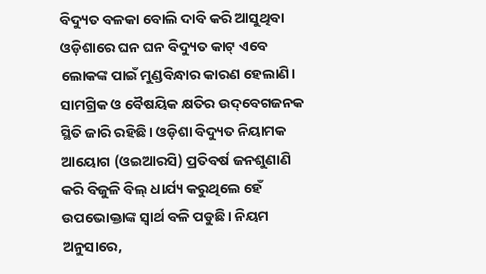ବିଦ୍ୟୁତ ବଳକା ବୋଲି ଦାବି କରି ଆସୁଥିବା ଓଡ଼ିଶାରେ ଘନ ଘନ ବିଦ୍ୟୁତ କାଟ୍‌ ଏବେ ଲୋକଙ୍କ ପାଇଁ ମୁଣ୍ଡବିନ୍ଧାର କାରଣ ହେଲାଣି। ସାମଗ୍ରିକ ଓ ବୈଷୟିକ କ୍ଷତିର ଉଦ୍‌ବେଗଜନକ ସ୍ଥିତି ଜାରି ରହିଛି। ଓଡ଼ିଶା ବିଦ୍ୟୁତ ନିୟାମକ ଆୟୋଗ (ଓଇଆରସି) ପ୍ରତିବର୍ଷ ଜନଶୁଣାଣି କରି ବିଜୁଳି ବିଲ୍ ଧାର୍ଯ୍ୟ କରୁଥିଲେ ହେଁ ଉପଭୋକ୍ତାଙ୍କ ସ୍ବାର୍ଥ ବଳି ପଡୁଛି। ନିୟମ ଅନୁସାରେ,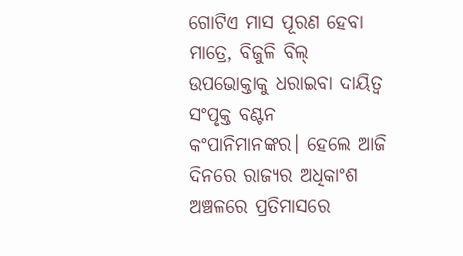ଗୋଟିଏ ମାସ ପୂରଣ ହେବା ମାତ୍ରେ, ବିଜୁଳି ବିଲ୍ ଉପଭୋକ୍ତାକୁ ଧରାଇବା ଦାୟିତ୍ବ ସଂପୃକ୍ତ ବଣ୍ଟନ କଂପାନିମାନଙ୍କର। ହେଲେ ଆଜି ଦିନରେ ରାଜ୍ୟର ଅଧିକାଂଶ ଅଞ୍ଚଳରେ ପ୍ରତିମାସରେ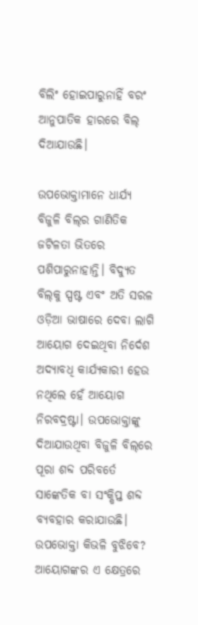ବିଲିଂ ହୋଇପାରୁନାହିଁ ବରଂ ଆନୁପାତିକ ହାରରେ ବିଲ୍ ଦିଆଯାଉଛି।

ଉପଭୋକ୍ତାମାନେ ଧାର୍ଯ୍ୟ ବିଜୁଳି ବିଲ୍‌ର ଗାଣିତିକ ଜଟିଳତା ଭିତରେ ପଶିପାରୁନାହାନ୍ତି। ବିଦ୍ୟୁତ ବିଲ୍‌କୁ ସ୍ପଷ୍ଟ ଏବଂ ଅତି ସରଳ ଓଡ଼ିଆ ଭାଷାରେ ଦେବା ଲାଗି ଆୟୋଗ ଦେଇଥିବା ନିର୍ଦେଶ ଅଦ୍ୟାବଧି କାର୍ଯ୍ୟକାରୀ ହେଉ ନଥିଲେ ହେଁ ଆୟୋଗ ନିରବଦ୍ରଷ୍ଟା। ଉପଭୋକ୍ତାଙ୍କୁ ଦିଆଯାଉଥିବା ବିଜୁଳି ବିଲ୍‌ରେ ପୂରା ଶବ୍ଦ ପରିବର୍ତେ ସାଙ୍କେତିକ ବା ସଂକ୍ଷିପ୍ତ ଶବ୍ଦ ବ୍ୟବହାର କରାଯାଉଛି। ଉପଭୋକ୍ତା କିଭଳି ବୁଝିବେ? ଆୟୋଗଙ୍କର ଏ କ୍ଷେତ୍ରରେ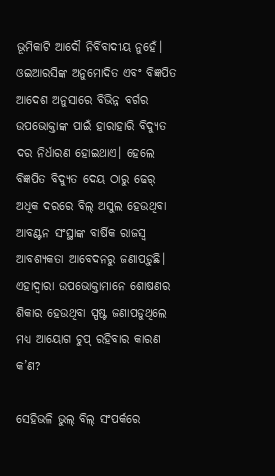ଭୂମିକାଟି ଆଦୌ ନିର୍ବିବାଦୀୟ ନୁହେଁ। ଓଇଆରସିଙ୍କ ଅନୁମୋଦିତ ଏବଂ ବିଜ୍ଞପିତ ଆଦେଶ ଅନୁସାରେ ବିଭିନ୍ନ ବର୍ଗର ଉପଭୋକ୍ତାଙ୍କ ପାଇଁ ହାରାହାରି ବିଦ୍ୟୁତ ଦର ନିର୍ଧାରଣ ହୋଇଥାଏ। ହେଲେ ବିଜ୍ଞପିତ ବିଦ୍ୟୁତ ଦେୟ ଠାରୁ ଢେର୍ ଅଧିକ ଦରରେ ବିଲ୍ ଅସୁଲ ହେଉଥିବା ଆବଣ୍ଟନ ସଂସ୍ଥାଙ୍କ ବାର୍ଷିକ ରାଜସ୍ବ ଆବଶ୍ୟକତା ଆବେଦନରୁ ଜଣାପଡ଼ୁଛି। ଏହାଦ୍ବାରା ଉପଭୋକ୍ତାମାନେ ଶୋଷଣର ଶିକାର ହେଉଥିବା ସ୍ପଷ୍ଟ ଜଣାପଡୁଥିଲେ ମଧ୍ୟ ଆୟୋଗ ଚୁପ୍ ରହିବାର କାରଣ କ’ଣ?

ସେହିଭଳି ଭୁଲ୍ ବିଲ୍ ସଂପର୍କରେ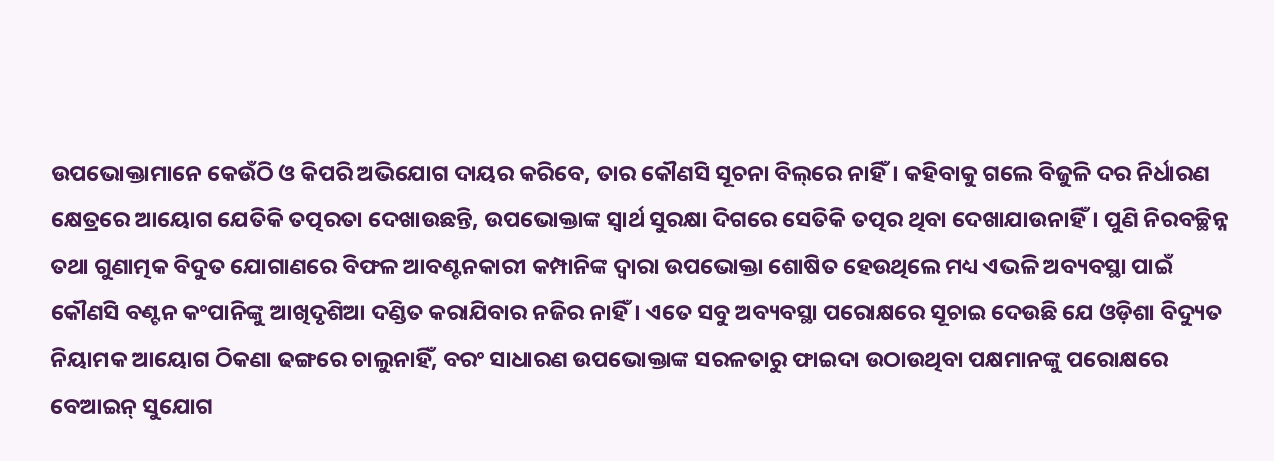ଉପଭୋକ୍ତାମାନେ କେଉଁଠି ଓ କିପରି ଅଭିଯୋଗ ଦାୟର କରିବେ, ତାର କୌଣସି ସୂଚନା ବିଲ୍‌ରେ ନାହିଁ। କହିବାକୁ ଗଲେ ବିଜୁଳି ଦର ନିର୍ଧାରଣ କ୍ଷେତ୍ରରେ ଆୟୋଗ ଯେତିକି ତତ୍ପରତା ଦେଖାଉଛନ୍ତି, ଉପଭୋକ୍ତାଙ୍କ ସ୍ବାର୍ଥ ସୁରକ୍ଷା ଦିଗରେ ସେତିକି ତତ୍ପର ଥିବା ଦେଖାଯାଉନାହିଁ। ପୁଣି ନିରବଚ୍ଛିନ୍ନ ତଥା ଗୁଣାତ୍ମକ ବିଦୁତ ଯୋଗାଣରେ ବିଫଳ ଆବଣ୍ଟନକାରୀ କମ୍ପାନିଙ୍କ ଦ୍ବାରା ଉପଭୋକ୍ତା ଶୋଷିତ ହେଉଥିଲେ ମଧ୍ୟ ଏଭଳି ଅବ୍ୟବସ୍ଥା ପାଇଁ କୌଣସି ବଣ୍ଟନ କଂପାନିଙ୍କୁ ଆଖିଦୃଶିଆ ଦଣ୍ଡିତ କରାଯିବାର ନଜିର ନାହିଁ। ଏତେ ସବୁ ଅବ୍ୟବସ୍ଥା ପରୋକ୍ଷରେ ସୂଚାଇ ଦେଉଛି ଯେ ଓଡ଼ିଶା ବିଦ୍ୟୁତ ନିୟାମକ ଆୟୋଗ ଠିକଣା ଢଙ୍ଗରେ ଚାଲୁନାହିଁ, ବରଂ ସାଧାରଣ ଉପଭୋକ୍ତାଙ୍କ ସରଳତାରୁ ଫାଇଦା ଉଠାଉଥିବା ପକ୍ଷମାନଙ୍କୁ ପରୋକ୍ଷରେ ବେଆଇନ୍ ସୁଯୋଗ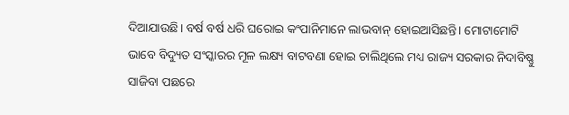ଦିଆଯାଉଛି। ବର୍ଷ ବର୍ଷ ଧରି ଘରୋଇ କଂପାନିମାନେ ଲାଭବାନ୍ ହୋଇଆସିଛନ୍ତି। ମୋଟାମୋଟି ଭାବେ ବିଦ୍ୟୁତ ସଂସ୍କାରର ମୂଳ ଲକ୍ଷ୍ୟ ବାଟବଣା ହୋଇ ଚାଲିଥିଲେ ମଧ୍ୟ ରାଜ୍ୟ ସରକାର ନିଦାବିଷ୍ଣୁ ସାଜିବା ପଛରେ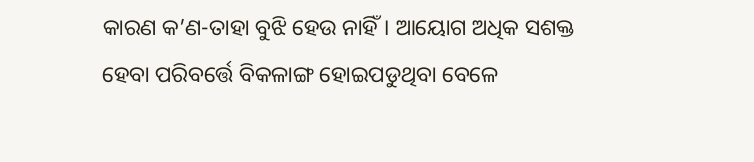କାରଣ କ’ଣ-ତାହା ବୁଝି ହେଉ ନାହିଁ। ଆୟୋଗ ଅଧିକ ସଶକ୍ତ ହେବା ପରିବର୍ତ୍ତେ ବିକଳାଙ୍ଗ ହୋଇପଡୁଥିବା ବେଳେ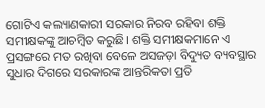ଗୋଟିଏ କଲ୍ୟାଣକାରୀ ସରକାର ନିରବ ରହିବା ଶକ୍ତି ସମୀକ୍ଷକଙ୍କୁ ଆଚମ୍ବିତ କରୁଛି। ଶକ୍ତି ସମୀକ୍ଷକମାନେ ଏ ପ୍ରସଙ୍ଗରେ ମତ ରଖିବା ବେଳେ ଅସଜଡ଼ା ବିଦ୍ୟୁତ ବ୍ୟବସ୍ଥାର ସୁଧାର ଦିଗରେ ସରକାରଙ୍କ ଆନ୍ତରିକତା ପ୍ରତି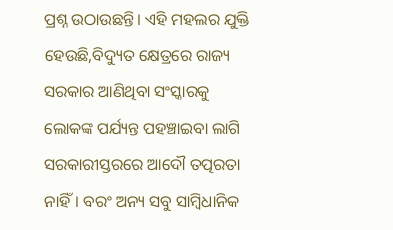ପ୍ରଶ୍ନ ଉଠାଉଛନ୍ତି। ଏହି ମହଲର ଯୁକ୍ତି ହେଉଛି,ବିଦ୍ୟୁତ କ୍ଷେତ୍ରରେ ରାଜ୍ୟ ସରକାର ଆଣିଥିବା ସଂସ୍କାରକୁ ଲୋକଙ୍କ ପର୍ଯ୍ୟନ୍ତ ପହଞ୍ଚାଇବା ଲାଗି ସରକାରୀସ୍ତରରେ ଆଦୌ ତତ୍ପରତା ନାହିଁ। ବରଂ ଅନ୍ୟ ସବୁ ସାମ୍ବିଧାନିକ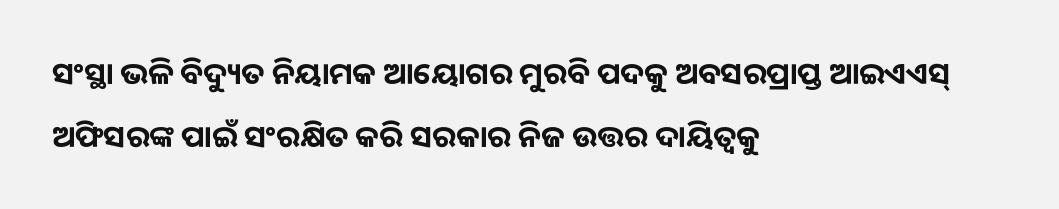ସଂସ୍ଥା ଭଳି ବିଦ୍ୟୁତ ନିୟାମକ ଆୟୋଗର ମୁରବି ପଦକୁ ଅବସରପ୍ରାପ୍ତ ଆଇଏଏସ୍ ଅଫିସରଙ୍କ ପାଇଁ ସଂରକ୍ଷିତ କରି ସରକାର ନିଜ ଉତ୍ତର ଦାୟିତ୍ବକୁ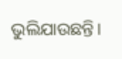ଭୁଲିଯାଉଛନ୍ତି।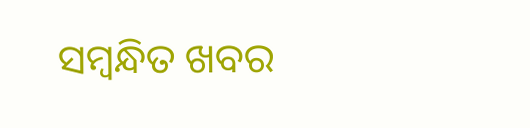ସମ୍ବନ୍ଧିତ ଖବର